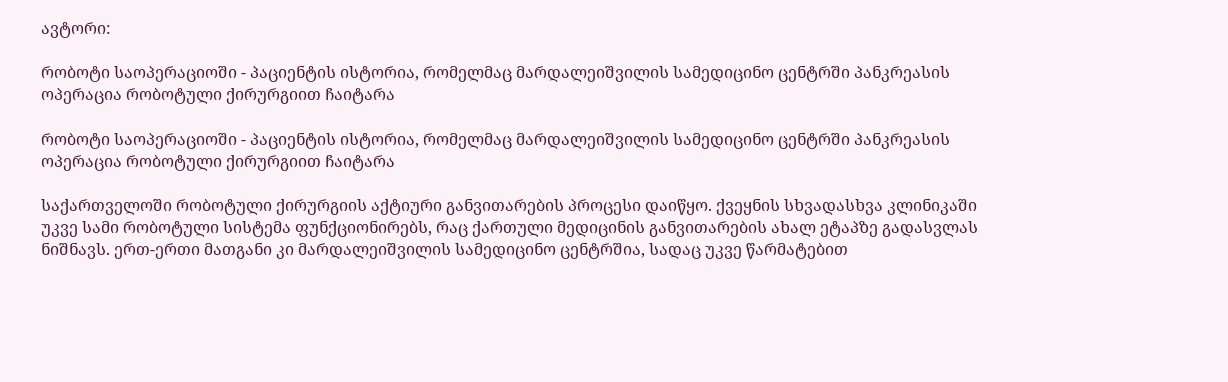ავტორი:

რობოტი საოპერაციოში - პაციენტის ისტორია, რომელმაც მარდალეიშვილის სამედიცინო ცენტრში პანკრეასის ოპერაცია რობოტული ქირურგიით ჩაიტარა

რობოტი საოპერაციოში - პაციენტის ისტორია, რომელმაც მარდალეიშვილის სამედიცინო ცენტრში პანკრეასის ოპერაცია რობოტული ქირურგიით ჩაიტარა

საქართველოში რობოტული ქირურგიის აქტიური განვითარების პროცესი დაიწყო. ქვეყნის სხვადასხვა კლინიკაში უკვე სამი რობოტული სისტემა ფუნქციონირებს, რაც ქართული მედიცინის განვითარების ახალ ეტაპზე გადასვლას ნიშნავს. ერთ-ერთი მათგანი კი მარდალეიშვილის სამედიცინო ცენტრშია, სადაც უკვე წარმატებით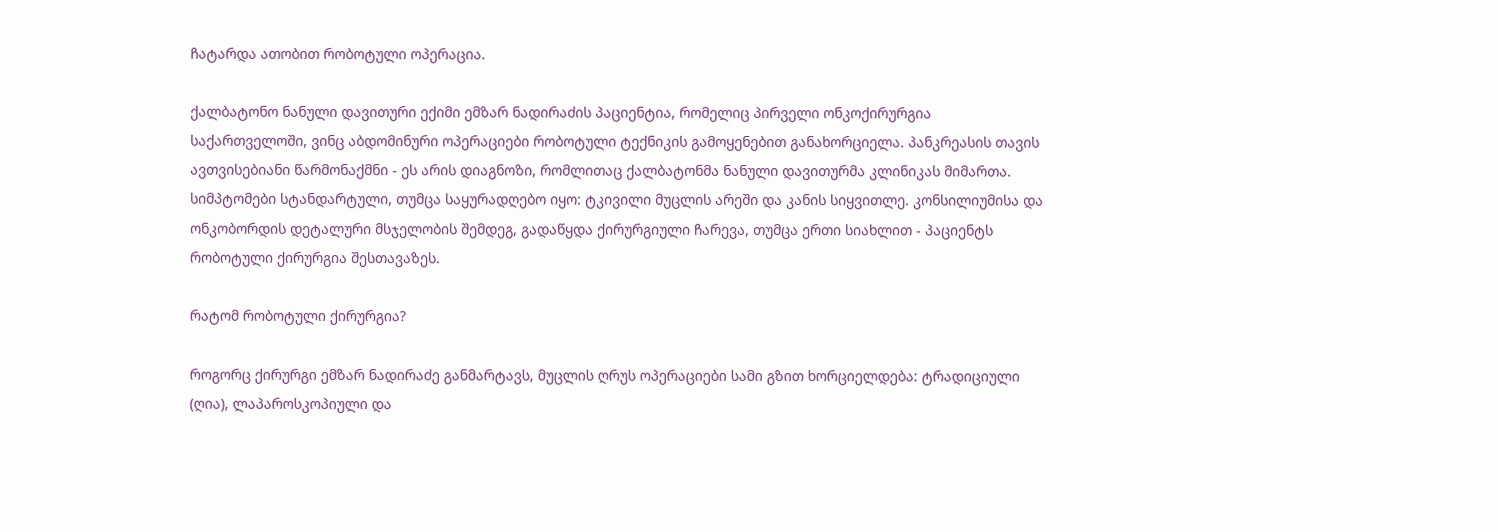ჩატარდა ათობით რობოტული ოპერაცია.

ქალბატონო ნანული დავითური ექიმი ემზარ ნადირაძის პაციენტია, რომელიც პირველი ონკოქირურგია საქართველოში, ვინც აბდომინური ოპერაციები რობოტული ტექნიკის გამოყენებით განახორციელა. პანკრეასის თავის ავთვისებიანი წარმონაქმნი - ეს არის დიაგნოზი, რომლითაც ქალბატონმა ნანული დავითურმა კლინიკას მიმართა. სიმპტომები სტანდარტული, თუმცა საყურადღებო იყო: ტკივილი მუცლის არეში და კანის სიყვითლე. კონსილიუმისა და ონკობორდის დეტალური მსჯელობის შემდეგ, გადაწყდა ქირურგიული ჩარევა, თუმცა ერთი სიახლით - პაციენტს რობოტული ქირურგია შესთავაზეს.

რატომ რობოტული ქირურგია?

როგორც ქირურგი ემზარ ნადირაძე განმარტავს, მუცლის ღრუს ოპერაციები სამი გზით ხორციელდება: ტრადიციული (ღია), ლაპაროსკოპიული და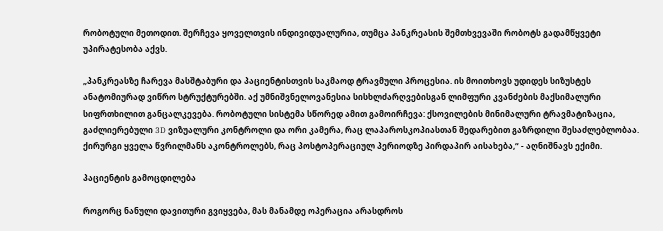რობოტული მეთოდით. შერჩევა ყოველთვის ინდივიდუალურია, თუმცა პანკრეასის შემთხვევაში რობოტს გადამწყვეტი უპირატესობა აქვს.

„პანკრეასზე ჩარევა მასშტაბური და პაციენტისთვის საკმაოდ ტრავმული პროცესია. ის მოითხოვს უდიდეს სიზუსტეს ანატომიურად ვიწრო სტრუქტურებში. აქ უმნიშვნელოვანესია სისხლძარღვებისგან ლიმფური კვანძების მაქსიმალური სიფრთხილით განცალკევება. რობოტული სისტემა სწორედ ამით გამოირჩევა: ქსოვილების მინიმალური ტრავმატიზაცია, გაძლიერებული 3D ვიზუალური კონტროლი და ორი კამერა, რაც ლაპაროსკოპიასთან შედარებით გაზრდილი შესაძლებლობაა. ქირურგი ყველა წვრილმანს აკონტროლებს, რაც პოსტოპერაციულ პერიოდზე პირდაპირ აისახება,“ - აღნიშნავს ექიმი.

პაციენტის გამოცდილება

როგორც ნანული დავითური გვიყვება, მას მანამდე ოპერაცია არასდროს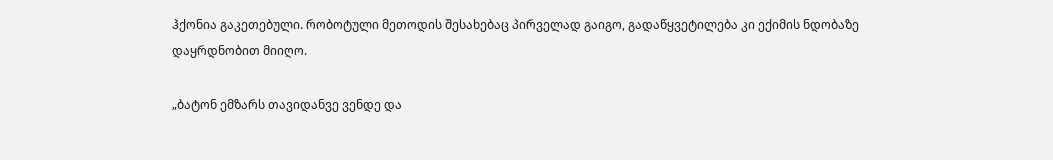ჰქონია გაკეთებული. რობოტული მეთოდის შესახებაც პირველად გაიგო, გადაწყვეტილება კი ექიმის ნდობაზე დაყრდნობით მიიღო.

„ბატონ ემზარს თავიდანვე ვენდე და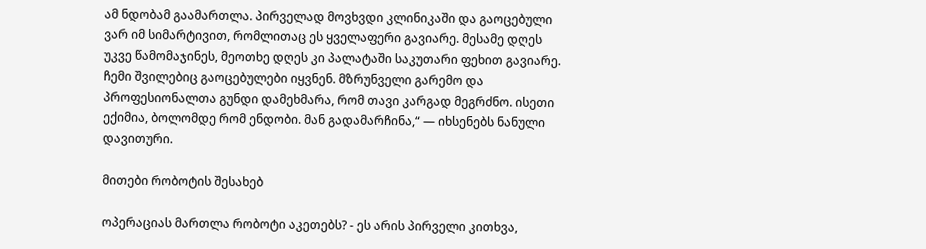ამ ნდობამ გაამართლა. პირველად მოვხვდი კლინიკაში და გაოცებული ვარ იმ სიმარტივით, რომლითაც ეს ყველაფერი გავიარე. მესამე დღეს უკვე წამომაჯინეს, მეოთხე დღეს კი პალატაში საკუთარი ფეხით გავიარე. ჩემი შვილებიც გაოცებულები იყვნენ. მზრუნველი გარემო და პროფესიონალთა გუნდი დამეხმარა, რომ თავი კარგად მეგრძნო. ისეთი ექიმია, ბოლომდე რომ ენდობი. მან გადამარჩინა,“ — იხსენებს ნანული დავითური.

მითები რობოტის შესახებ

ოპერაციას მართლა რობოტი აკეთებს? - ეს არის პირველი კითხვა,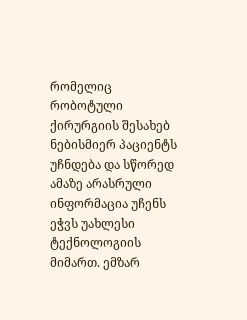რომელიც რობოტული ქირურგიის შესახებ ნებისმიერ პაციენტს უჩნდება და სწორედ ამაზე არასრული ინფორმაცია უჩენს ეჭვს უახლესი ტექნოლოგიის მიმართ. ემზარ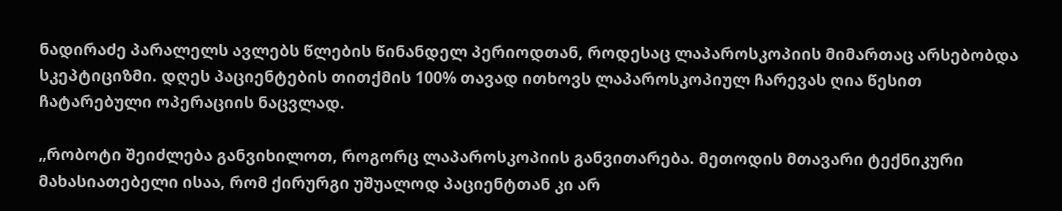ნადირაძე პარალელს ავლებს წლების წინანდელ პერიოდთან, როდესაც ლაპაროსკოპიის მიმართაც არსებობდა სკეპტიციზმი. დღეს პაციენტების თითქმის 100% თავად ითხოვს ლაპაროსკოპიულ ჩარევას ღია წესით ჩატარებული ოპერაციის ნაცვლად.

„რობოტი შეიძლება განვიხილოთ, როგორც ლაპაროსკოპიის განვითარება. მეთოდის მთავარი ტექნიკური მახასიათებელი ისაა, რომ ქირურგი უშუალოდ პაციენტთან კი არ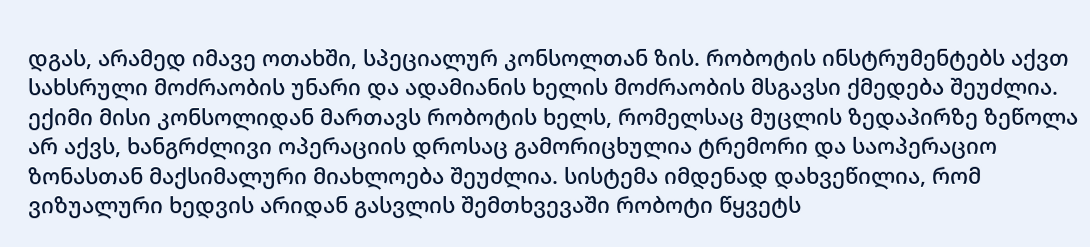დგას, არამედ იმავე ოთახში, სპეციალურ კონსოლთან ზის. რობოტის ინსტრუმენტებს აქვთ სახსრული მოძრაობის უნარი და ადამიანის ხელის მოძრაობის მსგავსი ქმედება შეუძლია. ექიმი მისი კონსოლიდან მართავს რობოტის ხელს, რომელსაც მუცლის ზედაპირზე ზეწოლა არ აქვს, ხანგრძლივი ოპერაციის დროსაც გამორიცხულია ტრემორი და საოპერაციო ზონასთან მაქსიმალური მიახლოება შეუძლია. სისტემა იმდენად დახვეწილია, რომ ვიზუალური ხედვის არიდან გასვლის შემთხვევაში რობოტი წყვეტს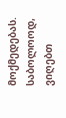მოქმედებას. საბოლოოდ, ვიღებთ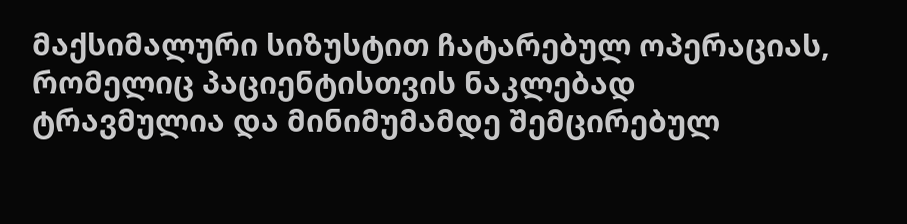მაქსიმალური სიზუსტით ჩატარებულ ოპერაციას, რომელიც პაციენტისთვის ნაკლებად ტრავმულია და მინიმუმამდე შემცირებულ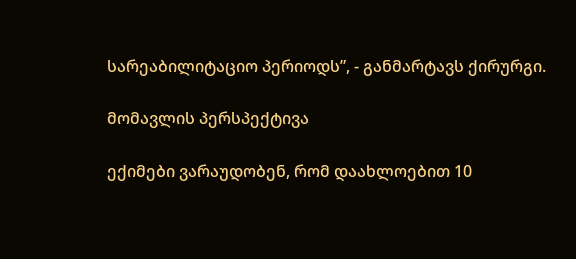სარეაბილიტაციო პერიოდს”, - განმარტავს ქირურგი.

მომავლის პერსპექტივა

ექიმები ვარაუდობენ, რომ დაახლოებით 10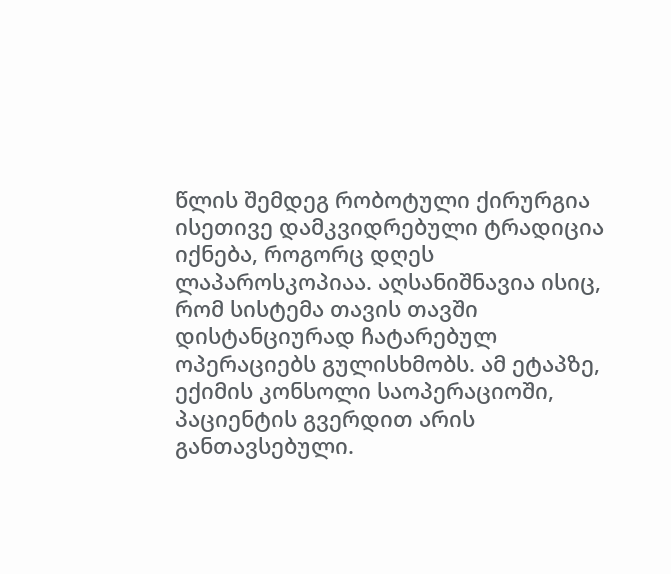წლის შემდეგ რობოტული ქირურგია ისეთივე დამკვიდრებული ტრადიცია იქნება, როგორც დღეს ლაპაროსკოპიაა. აღსანიშნავია ისიც, რომ სისტემა თავის თავში დისტანციურად ჩატარებულ ოპერაციებს გულისხმობს. ამ ეტაპზე, ექიმის კონსოლი საოპერაციოში, პაციენტის გვერდით არის განთავსებული.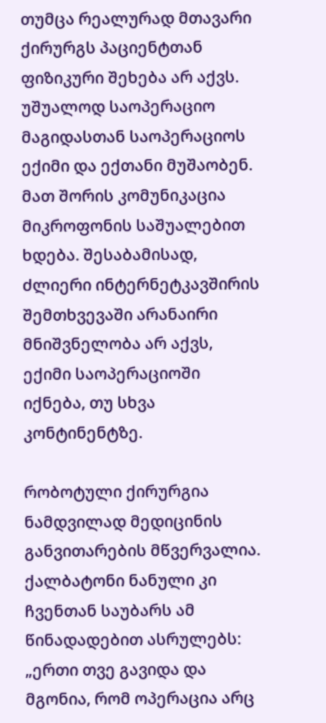თუმცა რეალურად მთავარი ქირურგს პაციენტთან ფიზიკური შეხება არ აქვს. უშუალოდ საოპერაციო მაგიდასთან საოპერაციოს ექიმი და ექთანი მუშაობენ. მათ შორის კომუნიკაცია მიკროფონის საშუალებით ხდება. შესაბამისად, ძლიერი ინტერნეტკავშირის შემთხვევაში არანაირი მნიშვნელობა არ აქვს, ექიმი საოპერაციოში იქნება, თუ სხვა კონტინენტზე.

რობოტული ქირურგია ნამდვილად მედიცინის განვითარების მწვერვალია. ქალბატონი ნანული კი ჩვენთან საუბარს ამ წინადადებით ასრულებს: „ერთი თვე გავიდა და მგონია, რომ ოპერაცია არც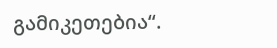გამიკეთებია“.